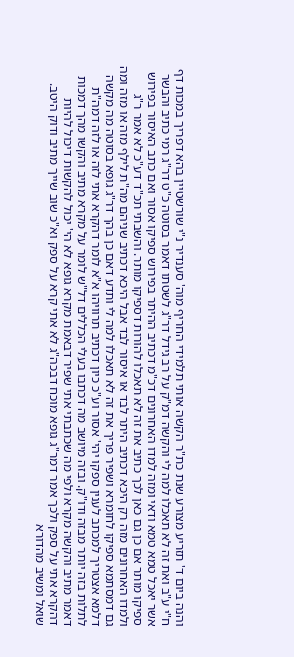והנה ביום ד' תזריע מצורע שנת כת"ר הקשה אותי תלמידי החריף מוה' סענדיר נ"י שורשטיין בהא דפריך במכות דף ח"י ע"ב ואת זה לא תאכלו למה לי והקשה דמ"ק על רב גידל דר"ג לשטתו דאמר בסוטה כ"ט דר"ג רמי כתיב והבשר אשר יאכל טמא טמא ודאי ומזה למדו האחרונים דכ"מ דכתיב ההיתר בפירוש ספיקו אסור ואם כתב האיסור בפירוש ספיקו מותר אם כן גם כאן לכך כתיב את זה לא תאכלו להורות דספיקו מותר. והשבתי תכ"ד דע"כ לא אמר ר"ג ולמדו האחרונים מזה רק היכא דכתיב היתר לבד או איסור לבד אבל היכא דכתיב שניהם מה"ת לילף מזה או מזה ומה גם דמסתמא ספיקו לחומרא ושפיר פריך את זה לא תאכלו למה לי ותדע דאם כן בהך דר"ג גופא בסוטה מה מקשה דלמא אצטריך למכתב לענין ספקו יהי' אסור וע"כ כיון דכתיב תרוויהו א"א לומר דהקרא אתי לזה או לזה דמה"ת לתלות בזה יותר מבזה ודו"ק. ובזה מיושב מה דכתבו בעלי הכללים דל"ש לומר על מקרא מתיב והקשו מהך דמכות דאמר מתיב והקשה מקרא ולפי מה שכתבתי אתי שפיר דבאמת מקרא גופא לא הי' יכול להקשות דיכול להיות דהקרא אתי על ספק ולכך אמר דמר"ג גופא מוכח דבכה"ג לא אתי קרא על ספק וא"כ שוב שייך מתיב ודוק היטב.
שואל ומשיב מהדורא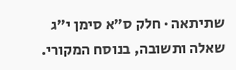שתיתאה · חלק ס״א סימן י״ג
שאלה ותשובה, בנוסח המקורי.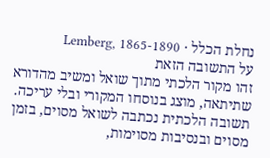נחלת הכלל · Lemberg, 1865-1890
על התשובה הזאת
זהו מקור הלכתי מתוך שואל ומשיב מהדורא שתיתאה, מוצג בנוסחו המקורי ובלי עריכה. תשובה הלכתית נכתבה לשואל מסוים, בזמן מסוים ובנסיבות מסוימות,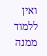ואין ללמוד ממנה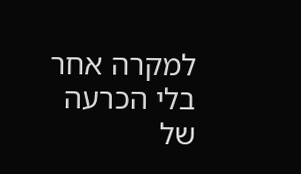למקרה אחר בלי הכרעה של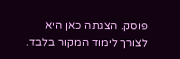פוסק. הצגתה כאן היא לצורך לימוד המקור בלבד.